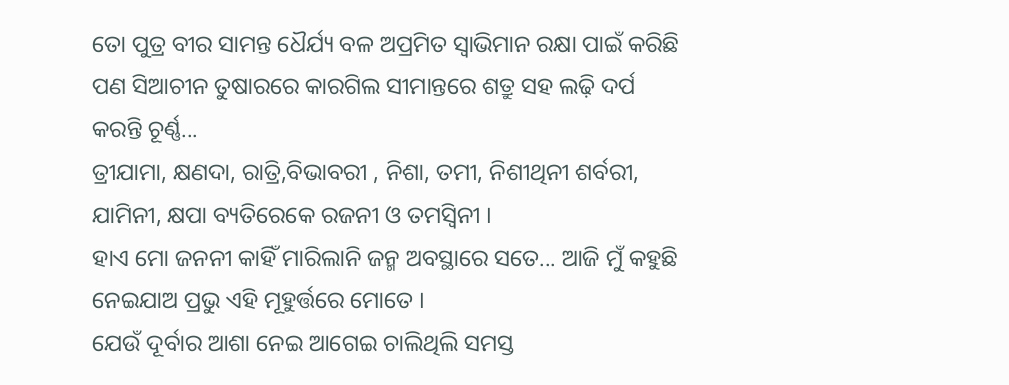ତୋ ପୁତ୍ର ବୀର ସାମନ୍ତ ଧୈର୍ଯ୍ୟ ବଳ ଅପ୍ରମିତ ସ୍ୱାଭିମାନ ରକ୍ଷା ପାଇଁ କରିଛି ପଣ ସିଆଚୀନ ତୁଷାରରେ କାରଗିଲ ସୀମାନ୍ତରେ ଶତ୍ରୁ ସହ ଲଢ଼ି ଦର୍ପ କରନ୍ତି ଚୂର୍ଣ୍ଣ...
ତ୍ରୀଯାମା, କ୍ଷଣଦା, ରାତ୍ରି,ବିଭାବରୀ , ନିଶା, ତମୀ, ନିଶୀଥିନୀ ଶର୍ବରୀ, ଯାମିନୀ, କ୍ଷପା ବ୍ୟତିରେକେ ରଜନୀ ଓ ତମସ୍ଵିନୀ ।
ହାଏ ମୋ ଜନନୀ କାହିଁ ମାରିଲାନି ଜନ୍ମ ଅବସ୍ଥାରେ ସତେ... ଆଜି ମୁଁ କହୁଛି ନେଇଯାଅ ପ୍ରଭୁ ଏହି ମୂହୁର୍ତ୍ତରେ ମୋତେ ।
ଯେଉଁ ଦୂର୍ବାର ଆଶା ନେଇ ଆଗେଇ ଚାଲିଥିଲି ସମସ୍ତ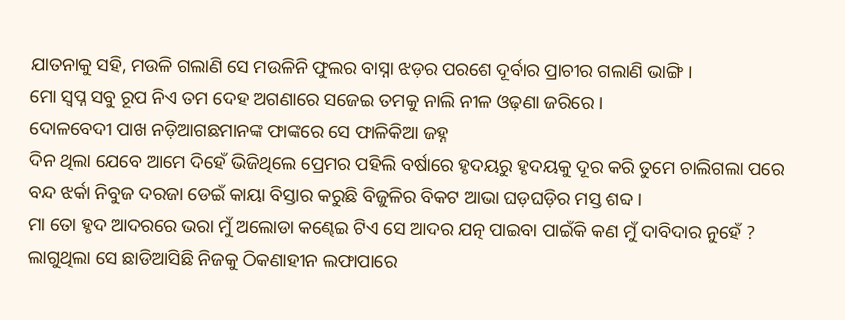ଯାତନାକୁ ସହି, ମଉଳି ଗଲାଣି ସେ ମଉଳିନି ଫୁଲର ବାସ୍ନା ଝଡ଼ର ପରଶେ ଦୂର୍ବାର ପ୍ରାଚୀର ଗଲାଣି ଭାଙ୍ଗି ।
ମୋ ସ୍ୱପ୍ନ ସବୁ ରୂପ ନିଏ ତମ ଦେହ ଅଗଣାରେ ସଜେଇ ତମକୁ ନାଲି ନୀଳ ଓଢ଼ଣା ଜରିରେ ।
ଦୋଳବେଦୀ ପାଖ ନଡ଼ିଆଗଛମାନଙ୍କ ଫାଙ୍କରେ ସେ ଫାଳିକିଆ ଜହ୍ନ
ଦିନ ଥିଲା ଯେବେ ଆମେ ଦିହେଁ ଭିଜିଥିଲେ ପ୍ରେମର ପହିଲି ବର୍ଷାରେ ହୃଦୟରୁ ହୃଦୟକୁ ଦୂର କରି ତୁମେ ଚାଲିଗଲା ପରେ
ବନ୍ଦ ଝର୍କା ନିବୁଜ ଦରଜା ଡେଇଁ କାୟା ବିସ୍ତାର କରୁଛି ବିଜୁଳିର ବିକଟ ଆଭା ଘଡ଼ଘଡ଼ିର ମସ୍ତ ଶବ୍ଦ ।
ମା ତୋ ହୃଦ ଆଦରରେ ଭରା ମୁଁ ଅଲୋଡା କଣ୍ଢେଇ ଟିଏ ସେ ଆଦର ଯତ୍ନ ପାଇବା ପାଇଁକି କଣ ମୁଁ ଦାବିଦାର ନୁହେଁ ?
ଲାଗୁଥିଲା ସେ ଛାଡିଆସିଛି ନିଜକୁ ଠିକଣାହୀନ ଲଫାପାରେ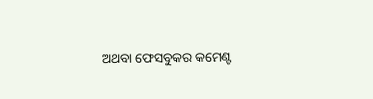ଅଥବା ଫେସବୁକର କମେଣ୍ଟ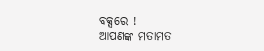ବକ୍ସରେ !
ଆପଣଙ୍କ ମତାମତ